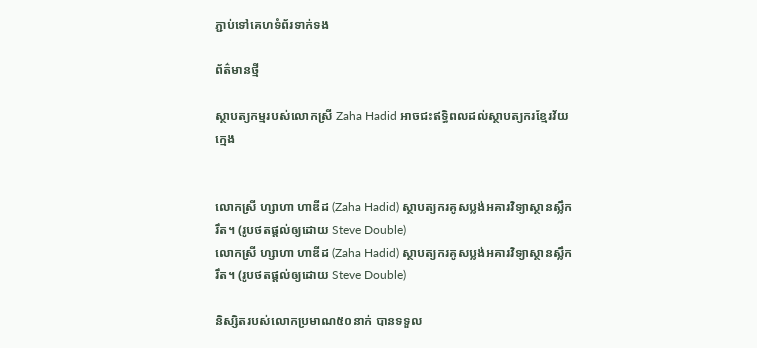ភ្ជាប់ទៅគេហទំព័រទាក់ទង

ព័ត៌មានថ្មី

ស្ថាបត្យកម្មរបស់លោកស្រី Zaha Hadid អាចជះឥទ្ធិពលដល់ស្ថាបត្យករខ្មែរវ័យក្មេង


លោកស្រី ហ្សាហា ហាឌីដ (Zaha Hadid) ស្ថាបត្យករគូសប្លង់អគារវិទ្យាស្ថានស្លឹករឹត។ (រូបថតផ្តល់ឲ្យដោយ Steve Double)
លោកស្រី ហ្សាហា ហាឌីដ (Zaha Hadid) ស្ថាបត្យករគូសប្លង់អគារវិទ្យាស្ថានស្លឹករឹត។ (រូបថតផ្តល់ឲ្យដោយ Steve Double)

និស្សិតរបស់លោកប្រមាណ៥០នាក់ បានទទួល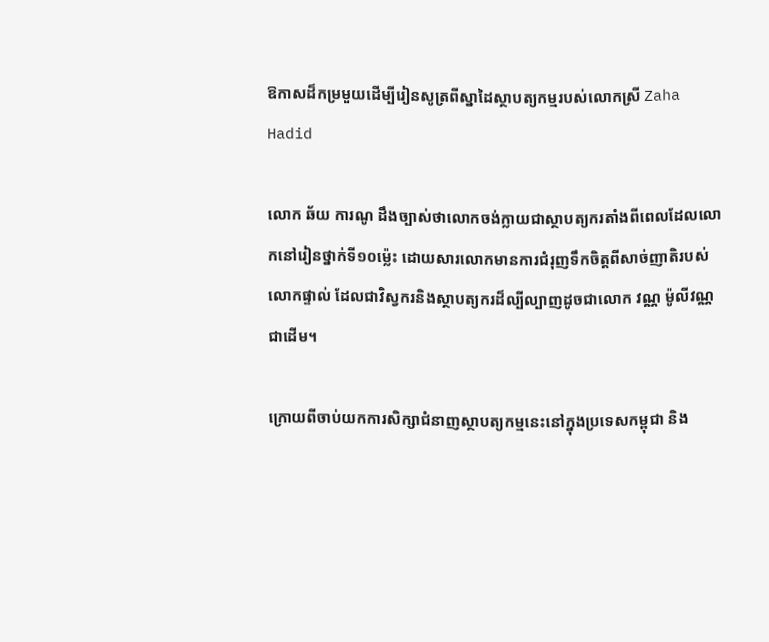ឱកាសដ៏កម្រមួយដើម្បីរៀនសូត្រពីស្នាដៃស្ថាបត្យកម្មរបស់លោកស្រី Zaha Hadid

លោក ឆ័យ ការណូ ដឹងច្បាស់ថាលោកចង់ក្លាយជាស្ថាបត្យករតាំងពីពេលដែលលោកនៅរៀនថ្នាក់ទី១០ម្ល៉េះ ដោយសារលោកមានការជំរុញទឹកចិត្តពីសាច់ញាតិរបស់លោកផ្ទាល់ ដែលជាវិស្វករនិងស្ថាបត្យករដ៏ល្បីល្បាញដូចជាលោក វណ្ណ ម៉ូលីវណ្ណ ជាដើម។

ក្រោយពីចាប់យកការសិក្សាជំនាញស្ថាបត្យកម្មនេះនៅក្នុងប្រទេសកម្ពុជា និង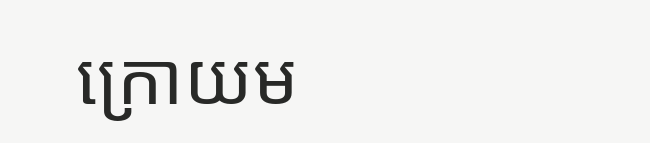ក្រោយម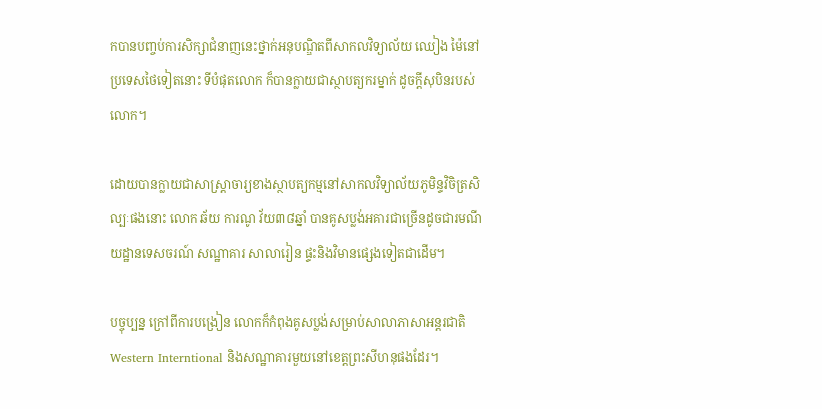កបានបញ្ចប់ការសិក្សាជំនាញនេះថ្នាក់អនុបណ្ឌិតពីសាកលវិទ្យាល័យ ឈៀង ម៉ៃនៅប្រទេសថៃទៀតនោះ ទីបំផុតលោក ក៏បានក្លាយជាស្ថាបត្យករម្នាក់ ដូចក្តីសុបិនរបស់លោក។

ដោយបានក្លាយជាសាស្ត្រាចារ្យខាងស្ថាបត្យកម្មនៅសាកលវិទ្យាល័យភូមិន្ទវិចិត្រសិល្បៈផងនោះ លោក ឆ័យ ការណូ វ័យ៣៨ឆ្នាំ បានគូសប្លង់អគារជាច្រើនដូចជារមណីយដ្ឋានទេសចរណ៍ សណ្ឋាគារ សាលារៀន ផ្ទះនិងវិមានផ្សេងទៀតជាដើម។

បច្ចុប្បន្ន ក្រៅពីការបង្រៀន លោកក៏កំពុងគូសប្លង់សម្រាប់សាលាភាសាអន្តរជាតិWestern Interntional និងសណ្ឋាគារមួយនៅខេត្តព្រះសីហនុផងដែរ។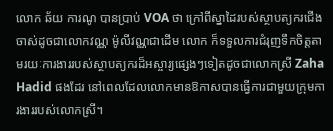លោក ឆ័យ ការណូ បានប្រាប់ VOA ថា ក្រៅពីស្នាដៃរបស់ស្ថាបត្យករជើងចាស់ដូចជាលោកវណ្ណ ម៉ូលីវណ្ណជាដើម លោក ក៏ទទួលការជំរុញទឹកចិត្តតាមរយៈការងាររបស់ស្ថាបត្យករដ៏អស្ចារ្យផ្សេងៗទៀតដូចជាលោកស្រី Zaha Hadid ផងដែរ នៅពេលដែលលោកមានឱកាសបានធ្វើការជាមួយក្រុមការងាររបស់លោកស្រី។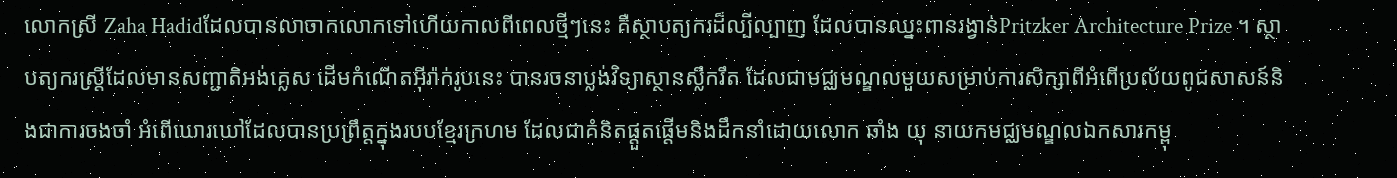លោកស្រី Zaha Hadidដែលបានលាចាកលោកទៅហើយកាលពីពេលថ្មីៗនេះ គឺស្ថាបត្យករដ៏ល្បីល្បាញ ដែលបានឈ្នះពានរង្វាន់Pritzker Architecture Prize ។ ស្ថាបត្យករស្ត្រីដែលមានសញ្ជាតិអង់គ្លេស ដើមកំណើតអ៊ីរ៉ាក់រូបនេះ បានរចនាប្លង់វិទ្យាស្ថានស្លឹករឹត ដែលជាមជ្ឈមណ្ឌលមួយសម្រាប់ការសិក្សាពីអំពើប្រល័យពូជសាសន៍និងជាការចងចាំ អំពើឃោរឃៅដែលបានប្រព្រឹត្តក្នុងរបបខ្មែរក្រហម ដែលជាគំនិតផ្តួតផ្តើមនិងដឹកនាំដោយលោក ឆាំង យុ នាយកមជ្ឈមណ្ឌលឯកសារកម្ពុ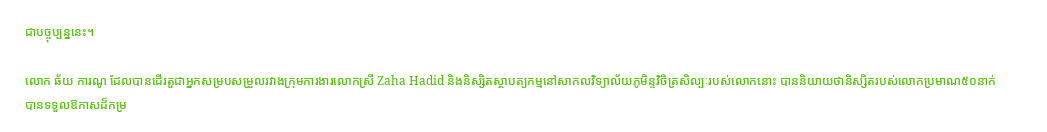ជាបច្ចុប្បន្ននេះ។

លោក ឆ័យ ការណូ ដែលបានដើរតួជាអ្នកសម្របសម្រួលរវាងក្រុមការងារលោកស្រី Zaha Hadid និងនិស្សិតស្ថាបត្យកម្មនៅសាកលវិទ្យាល័យភូមិន្ទវិចិត្រសិល្បៈរបស់លោកនោះ បាននិយាយថានិស្សិតរបស់លោកប្រមាណ៥០នាក់ បានទទួលឱកាសដ៏កម្រ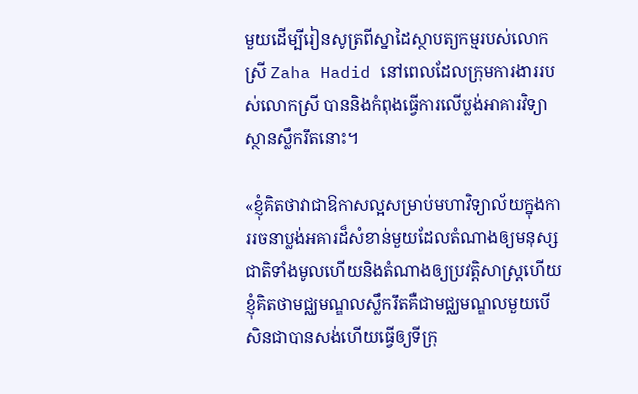មួយដើម្បីរៀនសូត្រពីស្នាដៃស្ថាបត្យកម្មរបស់លោកស្រី Zaha Hadid នៅពេលដែលក្រុមការងាររបស់លោកស្រី បាននិងកំពុងធ្វើការលើប្លង់អាគារវិទ្យាស្ថានស្លឹករឹតនោះ។

«ខ្ញុំគិតថាវាជាឱកាសល្អសម្រាប់មហាវិទ្យាល័យក្នុងការរចនាប្លង់អគារដ៏សំខាន់មួយដែលតំណាងឲ្យមនុស្សជាតិទាំងមូលហើយនិងតំណាងឲ្យប្រវត្តិសាស្ត្រហើយខ្ញុំគិតថាមជ្ឈមណ្ឌលស្លឹករឹតគឺជាមជ្ឈមណ្ឌលមួយបើសិនជាបានសង់ហើយធ្វើឲ្យទីក្រុ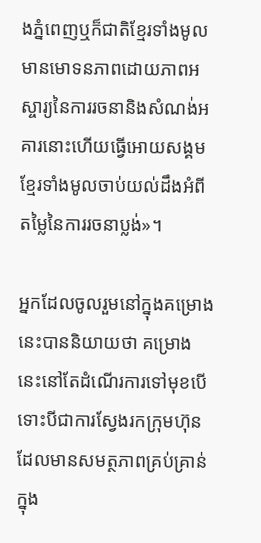ងភ្នំពេញឬក៏ជាតិខ្មែរទាំងមូលមានមោទនភាពដោយភាពអស្ចារ្យនៃការរចនានិងសំណង់អគារនោះហើយធ្វើអោយសង្គមខ្មែរទាំងមូលចាប់យល់ដឹងអំពីតម្លៃនៃការរចនាប្លង់»។

អ្នកដែលចូលរួមនៅក្នុងគម្រោងនេះបាននិយាយថា គម្រោងនេះនៅតែដំណើរការទៅមុខបើទោះបីជាការស្វែងរកក្រុមហ៊ុនដែលមានសមត្ថភាពគ្រប់គ្រាន់ក្នុង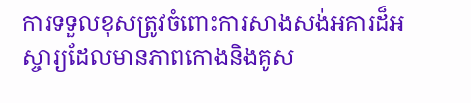ការទទួលខុសត្រូវចំពោះការសាងសង់អគារដ៏អស្ចារ្យដែលមានភាពកោងនិងគូស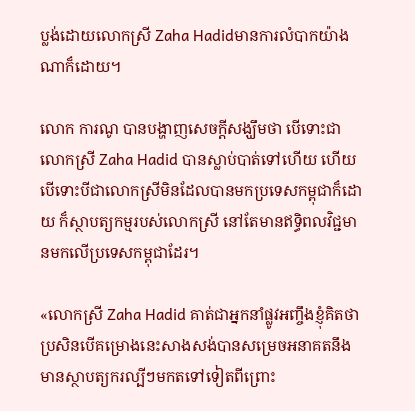ប្លង់ដោយលោកស្រី Zaha Hadidមានការលំបាកយ៉ាងណាក៏ដោយ។

លោក ការណូ បានបង្ហាញសេចក្ដីសង្ឃឹមថា បើទោះជាលោកស្រី Zaha Hadid បានស្លាប់បាត់ទៅហើយ ហើយបើទោះបីជាលោកស្រីមិនដែលបានមកប្រទេសកម្ពុជាក៏ដោយ ក៏ស្ថាបត្យកម្មរបស់លោកស្រី នៅតែមានឥទ្ធិពលវិជ្ជមានមកលើប្រទេសកម្ពុជាដែរ។

«លោកស្រី Zaha Hadid គាត់ជាអ្នកនាំផ្លូវអញ្ចឹងខ្ញុំគិតថាប្រសិនបើគម្រោងនេះសាងសង់បានសម្រេចអនាគតនឹងមានស្ថាបត្យករល្បីៗមកតទៅទៀតពីព្រោះ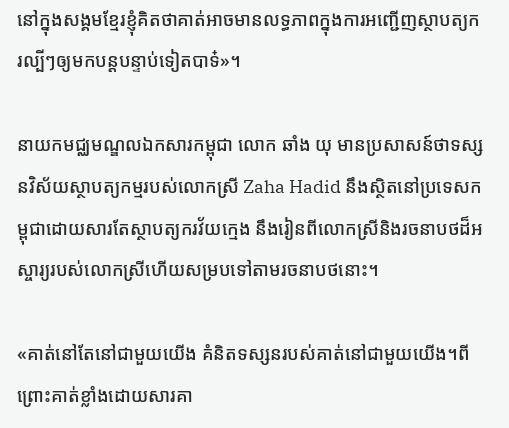នៅក្នុងសង្គមខ្មែរខ្ញុំគិតថាគាត់អាចមានលទ្ធភាពក្នុងការអញ្ជើញស្ថាបត្យករល្បីៗឲ្យមកបន្តបន្ទាប់ទៀតបាទ៎»។

នាយកមជ្ឈមណ្ឌលឯកសារកម្ពុជា លោក ឆាំង យុ មានប្រសាសន៍ថាទស្សនវិស័យស្ថាបត្យកម្មរបស់លោកស្រី Zaha Hadid នឹងស្ថិតនៅប្រទេសកម្ពុជាដោយសារតែស្ថាបត្យករវ័យក្មេង នឹងរៀនពីលោកស្រីនិងរចនាបថដ៏អស្ចារ្យរបស់លោកស្រីហើយសម្របទៅតាមរចនាបថនោះ។

«គាត់នៅតែនៅជាមួយយើង គំនិតទស្សនរបស់គាត់នៅជាមួយយើង។ពីព្រោះគាត់ខ្លាំងដោយសារគា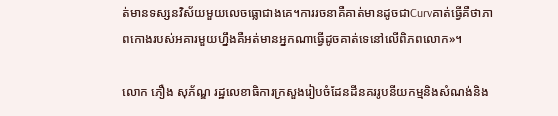ត់មានទស្សនវិស័យមួយលេចធ្លោជាងគេ។ការរចនាគឺគាត់មានដូចជាCurvគាត់ធ្វើគឺថាភាពកោងរបស់អគារមួយហ្នឹងគឺអត់មានអ្នកណាធ្វើដូចគាត់ទេនៅលើពិភពលោក»។

លោក ភឿង សុភ័ណ្ឌ រដ្ឋលេខាធិការក្រសួងរៀបចំដែនដីនគររូបនីយកម្មនិងសំណង់និង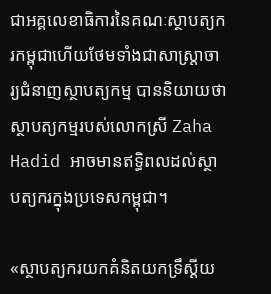ជាអគ្គលេខាធិការនៃគណៈស្ថាបត្យករកម្ពុជាហើយថែមទាំងជាសាស្ត្រាចារ្យជំនាញស្ថាបត្យកម្ម បាននិយាយថាស្ថាបត្យកម្មរបស់លោកស្រី Zaha Hadid អាចមានឥទ្ធិពលដល់ស្ថាបត្យករក្នុងប្រទេសកម្ពុជា។

«ស្ថាបត្យករយកគំនិតយកទ្រឹស្ដីយ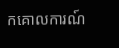កគោលការណ៍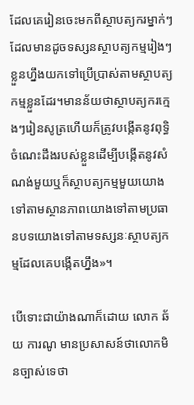ដែលគេរៀនចេះមកពីស្ថាបត្យករម្នាក់ៗដែលមានដូចទស្សនស្ថាបត្យកម្មរៀងៗខ្លួនហ្នឹងយកទៅប្រើប្រាស់តាមស្ថាបត្យកម្មខ្លួនដែរ។មានន័យថាស្ថាបត្យករក្មេងៗរៀនសូត្រហើយក៏ត្រូវបង្កើតនូវពុទ្ធិចំណេះដឹងរបស់ខ្លួនដើម្បីបង្កើតនូវសំណង់មួយឬក៏ស្ថាបត្យកម្មមួយយោងទៅតាមស្ថានភាពយោងទៅតាមប្រធានបទយោងទៅតាមទស្សនៈស្ថាបត្យកម្មដែលគេបង្កើតហ្នឹង»។

បើទោះជាយ៉ាងណាក៏ដោយ លោក ឆ័យ ការណូ មានប្រសាសន៍ថាលោកមិនច្បាស់ទេថា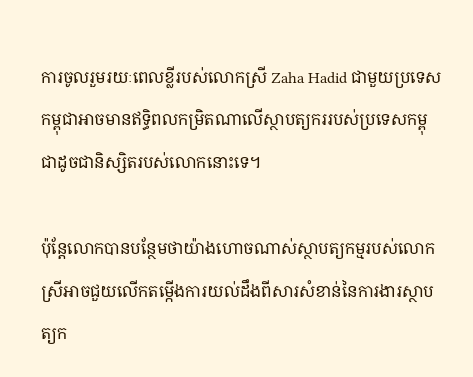ការចូលរួមរយៈពេលខ្លីរបស់លោកស្រី Zaha Hadid ជាមួយប្រទេសកម្ពុជាអាចមានឥទ្ធិពលកម្រិតណាលើស្ថាបត្យកររបស់ប្រទេសកម្ពុជាដូចជានិស្សិតរបស់លោកនោះទេ។

ប៉ុន្តែលោកបានបន្ថែមថាយ៉ាងហោចណាស់ស្ថាបត្យកម្មរបស់លោកស្រីអាចជួយលើកតម្កើងការយល់ដឹងពីសារសំខាន់នៃការងារស្ថាបត្យក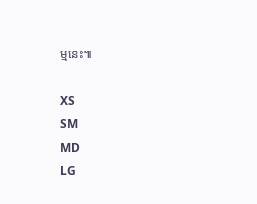ម្មនេះ៕

XS
SM
MD
LG